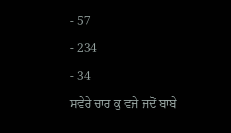- 57
- 234
- 34
ਸਵੇਰੇ ਚਾਰ ਕੁ ਵਜੇ ਜਦੋਂ ਬਾਬੇ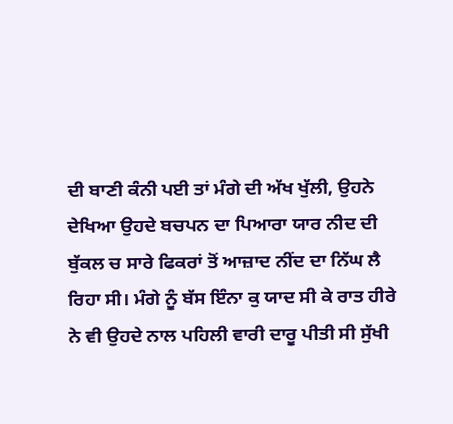ਦੀ ਬਾਣੀ ਕੰਨੀ ਪਈ ਤਾਂ ਮੰਗੇ ਦੀ ਅੱਖ ਖੁੱਲੀ, ਉਹਨੇ ਦੇਖਿਆ ਉਹਦੇ ਬਚਪਨ ਦਾ ਪਿਆਰਾ ਯਾਰ ਨੀਦ ਦੀ ਬੁੱਕਲ ਚ ਸਾਰੇ ਫਿਕਰਾਂ ਤੋਂ ਆਜ਼ਾਦ ਨੀਂਦ ਦਾ ਨਿੱਘ ਲੈ ਰਿਹਾ ਸੀ। ਮੰਗੇ ਨੂੰ ਬੱਸ ਇੰਨਾ ਕੁ ਯਾਦ ਸੀ ਕੇ ਰਾਤ ਹੀਰੇ ਨੇ ਵੀ ਉਹਦੇ ਨਾਲ ਪਹਿਲੀ ਵਾਰੀ ਦਾਰੂ ਪੀਤੀ ਸੀ ਸੁੱਖੀ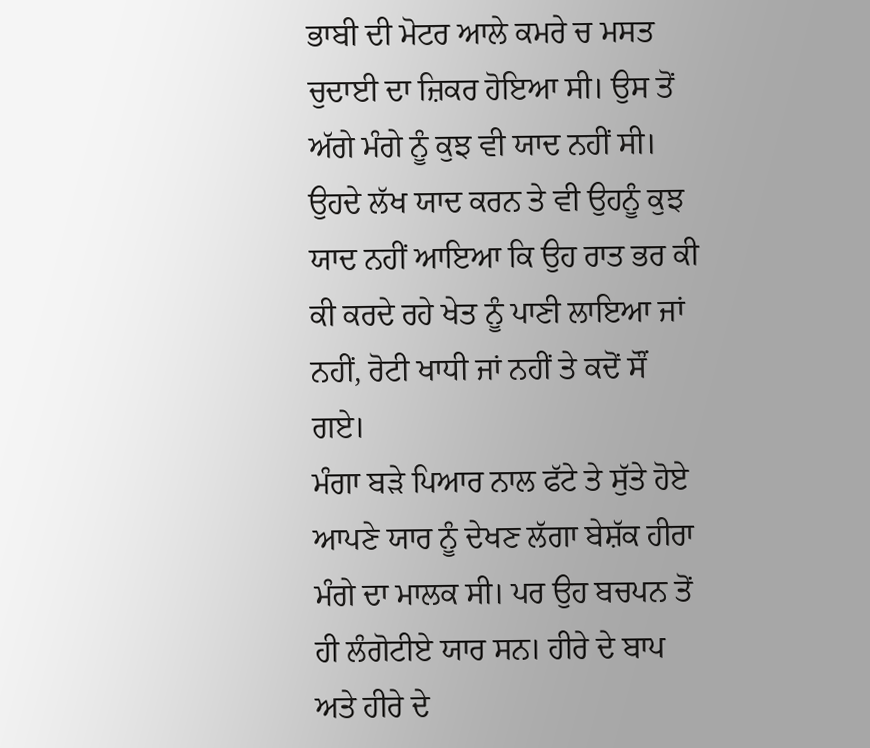ਭਾਬੀ ਦੀ ਮੋਟਰ ਆਲੇ ਕਮਰੇ ਚ ਮਸਤ ਚੁਦਾਈ ਦਾ ਜ਼ਿਕਰ ਹੋਇਆ ਸੀ। ਉਸ ਤੋਂ ਅੱਗੇ ਮੰਗੇ ਨੂੰ ਕੁਝ ਵੀ ਯਾਦ ਨਹੀਂ ਸੀ। ਉਹਦੇ ਲੱਖ ਯਾਦ ਕਰਨ ਤੇ ਵੀ ਉਹਨੂੰ ਕੁਝ ਯਾਦ ਨਹੀਂ ਆਇਆ ਕਿ ਉਹ ਰਾਤ ਭਰ ਕੀ ਕੀ ਕਰਦੇ ਰਹੇ ਖੇਤ ਨੂੰ ਪਾਣੀ ਲਾਇਆ ਜਾਂ ਨਹੀਂ, ਰੋਟੀ ਖਾਧੀ ਜਾਂ ਨਹੀਂ ਤੇ ਕਦੋਂ ਸੌਂ ਗਏ।
ਮੰਗਾ ਬੜੇ ਪਿਆਰ ਨਾਲ ਫੱਟੇ ਤੇ ਸੁੱਤੇ ਹੋਏ ਆਪਣੇ ਯਾਰ ਨੂੰ ਦੇਖਣ ਲੱਗਾ ਬੇਸ਼ੱਕ ਹੀਰਾ ਮੰਗੇ ਦਾ ਮਾਲਕ ਸੀ। ਪਰ ਉਹ ਬਚਪਨ ਤੋਂ ਹੀ ਲੰਗੋਟੀਏ ਯਾਰ ਸਨ। ਹੀਰੇ ਦੇ ਬਾਪ ਅਤੇ ਹੀਰੇ ਦੇ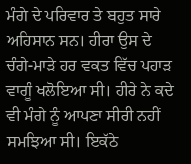ਮੰਗੇ ਦੇ ਪਰਿਵਾਰ ਤੇ ਬਹੁਤ ਸਾਰੇ ਅਹਿਸਾਨ ਸਨ। ਹੀਰਾ ਉਸ ਦੇ ਚੰਗੇ-ਮਾੜੇ ਹਰ ਵਕਤ ਵਿੱਚ ਪਹਾੜ ਵਾਗੂੰ ਖਲੋਇਆ ਸੀ। ਹੀਰੇ ਨੇ ਕਦੇ ਵੀ ਮੰਗੇ ਨੂੰ ਆਪਣਾ ਸੀਰੀ ਨਹੀਂ ਸਮਝਿਆ ਸੀ। ਇਕੱਠੇ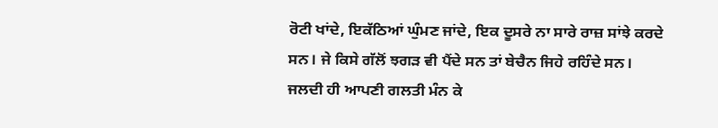ਰੋਟੀ ਖਾਂਦੇ, ਇਕੱਠਿਆਂ ਘੁੰਮਣ ਜਾਂਦੇ, ਇਕ ਦੂਸਰੇ ਨਾ ਸਾਰੇ ਰਾਜ਼ ਸਾਂਝੇ ਕਰਦੇ ਸਨ। ਜੇ ਕਿਸੇ ਗੱਲੋਂ ਝਗੜ ਵੀ ਪੈਂਦੇ ਸਨ ਤਾਂ ਬੇਚੈਨ ਜਿਹੇ ਰਹਿੰਦੇ ਸਨ। ਜਲਦੀ ਹੀ ਆਪਣੀ ਗਲਤੀ ਮੰਨ ਕੇ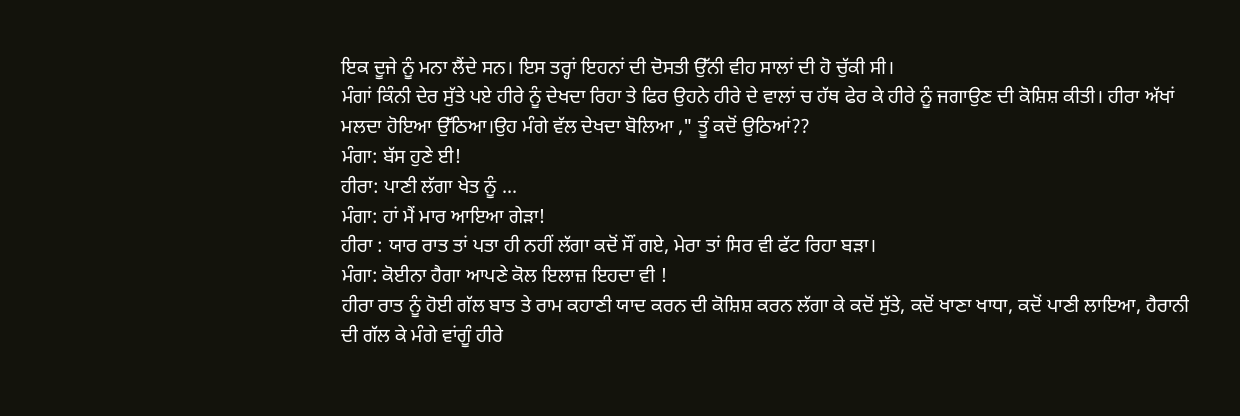ਇਕ ਦੂਜੇ ਨੂੰ ਮਨਾ ਲੈਂਦੇ ਸਨ। ਇਸ ਤਰ੍ਹਾਂ ਇਹਨਾਂ ਦੀ ਦੋਸਤੀ ਉੱਨੀ ਵੀਹ ਸਾਲਾਂ ਦੀ ਹੋ ਚੁੱਕੀ ਸੀ।
ਮੰਗਾਂ ਕਿੰਨੀ ਦੇਰ ਸੁੱਤੇ ਪਏ ਹੀਰੇ ਨੂੰ ਦੇਖਦਾ ਰਿਹਾ ਤੇ ਫਿਰ ਉਹਨੇ ਹੀਰੇ ਦੇ ਵਾਲਾਂ ਚ ਹੱਥ ਫੇਰ ਕੇ ਹੀਰੇ ਨੂੰ ਜਗਾਉਣ ਦੀ ਕੋਸ਼ਿਸ਼ ਕੀਤੀ। ਹੀਰਾ ਅੱਖਾਂ ਮਲਦਾ ਹੋਇਆ ਉੱਠਿਆ।ਉਹ ਮੰਗੇ ਵੱਲ ਦੇਖਦਾ ਬੋਲਿਆ ," ਤੂੰ ਕਦੋਂ ਉਠਿਆਂ??
ਮੰਗਾ: ਬੱਸ ਹੁਣੇ ਈ!
ਹੀਰਾ: ਪਾਣੀ ਲੱਗਾ ਖੇਤ ਨੂੰ ...
ਮੰਗਾ: ਹਾਂ ਮੈਂ ਮਾਰ ਆਇਆ ਗੇੜਾ!
ਹੀਰਾ : ਯਾਰ ਰਾਤ ਤਾਂ ਪਤਾ ਹੀ ਨਹੀਂ ਲੱਗਾ ਕਦੋਂ ਸੌਂ ਗਏ, ਮੇਰਾ ਤਾਂ ਸਿਰ ਵੀ ਫੱਟ ਰਿਹਾ ਬੜਾ।
ਮੰਗਾ: ਕੋਈਨਾ ਹੈਗਾ ਆਪਣੇ ਕੋਲ ਇਲਾਜ਼ ਇਹਦਾ ਵੀ !
ਹੀਰਾ ਰਾਤ ਨੂੰ ਹੋਈ ਗੱਲ ਬਾਤ ਤੇ ਰਾਮ ਕਹਾਣੀ ਯਾਦ ਕਰਨ ਦੀ ਕੋਸ਼ਿਸ਼ ਕਰਨ ਲੱਗਾ ਕੇ ਕਦੋਂ ਸੁੱਤੇ, ਕਦੋਂ ਖਾਣਾ ਖਾਧਾ, ਕਦੋਂ ਪਾਣੀ ਲਾਇਆ, ਹੈਰਾਨੀ ਦੀ ਗੱਲ ਕੇ ਮੰਗੇ ਵਾਂਗੂੰ ਹੀਰੇ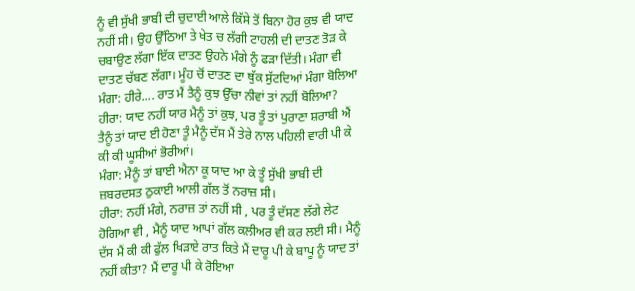ਨੂੰ ਵੀ ਸੁੱਖੀ ਭਾਬੀ ਦੀ ਚੁਦਾਈ ਆਲੇ ਕਿੱਸੇ ਤੋਂ ਬਿਨਾ ਹੋਰ ਕੁਝ ਵੀ ਯਾਦ ਨਹੀਂ ਸੀ। ਉਹ ਉੱਠਿਆ ਤੇ ਖੇਤ ਚ ਲੱਗੀ ਟਾਹਲੀ ਦੀ ਦਾਤਣ ਤੋੜ ਕੇ ਚਬਾਉਣ ਲੱਗਾ ਇੱਕ ਦਾਤਣ ਉਹਨੇ ਮੰਗੇ ਨੂੰ ਫੜਾ ਦਿੱਤੀ। ਮੰਗਾ ਵੀ ਦਾਤਣ ਚੱਬਣ ਲੱਗਾ। ਮੂੰਹ ਚੋਂ ਦਾਤਣ ਦਾ ਥੁੱਕ ਸੁੱਟਦਿਆਂ ਮੰਗਾ ਬੋਲਿਆ
ਮੰਗਾ: ਹੀਰੇ.... ਰਾਤ ਮੈਂ ਤੈਨੂੰ ਕੁਝ ਉੱਚਾ ਨੀਵਾਂ ਤਾਂ ਨਹੀਂ ਬੋਲਿਆ?
ਹੀਰਾ: ਯਾਦ ਨਹੀਂ ਯਾਰ ਮੈਨੂੰ ਤਾਂ ਕੁਝ, ਪਰ ਤੂੰ ਤਾਂ ਪੁਰਾਣਾ ਸ਼ਰਾਬੀ ਐਂ ਤੈਨੂੰ ਤਾਂ ਯਾਦ ਈ ਹੋਣਾ ਤੂੰ ਮੈਨੂੰ ਦੱਸ ਮੈਂ ਤੇਰੇ ਨਾਲ ਪਹਿਲੀ ਵਾਰੀ ਪੀ ਕੇ ਕੀ ਕੀ ਘੂਸੀਆਂ ਭੋਰੀਆਂ।
ਮੰਗਾ: ਮੈਨੂੰ ਤਾਂ ਬਾਈ ਐਨਾ ਕੂ ਯਾਦ ਆ ਕੇ ਤੂੰ ਸੁੱਖੀ ਭਾਬੀ ਦੀ ਜ਼ਬਰਦਸਤ ਠੁਕਾਈ ਆਲੀ ਗੱਲ ਤੋਂ ਨਰਾਜ਼ ਸੀ।
ਹੀਰਾ: ਨਹੀਂ ਮੰਗੇ, ਨਰਾਜ਼ ਤਾਂ ਨਹੀਂ ਸੀ , ਪਰ ਤੂੰ ਦੱਸਣ ਲੱਗੇ ਲੇਟ ਹੋਗਿਆ ਵੀ , ਮੈਨੂੰ ਯਾਦ ਆਪਾਂ ਗੱਲ ਕਲੀਅਰ ਵੀ ਕਰ ਲਈ ਸੀ। ਮੈਨੂੰ ਦੱਸ ਮੈਂ ਕੀ ਕੀ ਫੁੱਲ ਖਿੜਾਏ ਰਾਤ ਕਿਤੇ ਮੈਂ ਦਾਰੂ ਪੀ ਕੇ ਬਾਪੂ ਨੂੰ ਯਾਦ ਤਾਂ ਨਹੀਂ ਕੀਤਾ? ਮੈਂ ਦਾਰੂ ਪੀ ਕੇ ਰੋਇਆ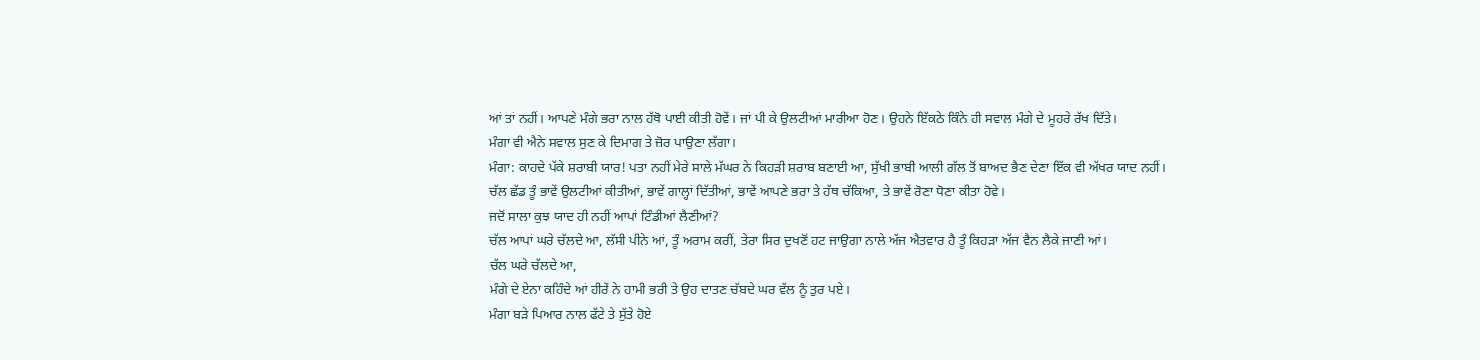ਆਂ ਤਾਂ ਨਹੀਂ। ਆਪਣੇ ਮੰਗੇ ਭਰਾ ਨਾਲ ਹੱਥੋ ਪਾਈ ਕੀਤੀ ਹੋਵੇਂ। ਜਾਂ ਪੀ ਕੇ ਉਲਟੀਆਂ ਮਾਰੀਆ ਹੋਣ। ਉਹਨੇ ਇੱਕਠੇ ਕਿੰਨੇ ਹੀ ਸਵਾਲ ਮੰਗੇ ਦੇ ਮੂਹਰੇ ਰੱਖ ਦਿੱਤੇ।
ਮੰਗਾ ਵੀ ਐਨੇ ਸਵਾਲ ਸੁਣ ਕੇ ਦਿਮਾਗ ਤੇ ਜ਼ੋਰ ਪਾਉਣਾ ਲੱਗਾ।
ਮੰਗਾ: ਕਾਹਦੇ ਪੱਕੇ ਸ਼ਰਾਬੀ ਯਾਰ! ਪਤਾ ਨਹੀਂ ਮੇਰੇ ਸਾਲੇ ਮੱਘਰ ਨੇ ਕਿਹੜੀ ਸ਼ਰਾਬ ਬਣਾਈ ਆ, ਸੁੱਖੀ ਭਾਬੀ ਆਲੀ ਗੱਲ ਤੋਂ ਬਾਅਦ ਭੈਣ ਦੇਣਾ ਇੱਕ ਵੀ ਅੱਖਰ ਯਾਦ ਨਹੀਂ।
ਚੱਲ ਛੱਡ ਤੂੰ ਭਾਵੇਂ ਉਲਟੀਆਂ ਕੀਤੀਆਂ, ਭਾਵੇਂ ਗਾਲ੍ਹਾਂ ਦਿੱਤੀਆਂ, ਭਾਵੇਂ ਆਪਣੇ ਭਰਾ ਤੇ ਹੱਥ ਚੱਕਿਆ, ਤੇ ਭਾਵੇਂ ਰੋਣਾ ਧੋਣਾ ਕੀਤਾ ਹੋਵੇ।
ਜਦੋਂ ਸਾਲਾ ਕੁਝ ਯਾਦ ਹੀ ਨਹੀਂ ਆਪਾਂ ਟਿੰਡੀਆਂ ਲੈਣੀਆਂ?
ਚੱਲ ਆਪਾਂ ਘਰੇ ਚੱਲਦੇ ਆ, ਲੱਸੀ ਪੀਨੇ ਆਂ, ਤੂੰ ਅਰਾਮ ਕਰੀਂ, ਤੇਰਾ ਸਿਰ ਦੁਖਣੋਂ ਹਟ ਜਾਉਗਾ ਨਾਲੇ ਅੱਜ ਐਤਵਾਰ ਹੈ ਤੂੰ ਕਿਹੜਾ ਅੱਜ ਵੈਨ ਲੈਕੇ ਜਾਣੀ ਆਂ।
ਚੱਲ ਘਰੇ ਚੱਲਦੇ ਆ,
ਮੰਗੇ ਦੇ ਏਨਾ ਕਹਿੰਦੇ ਆਂ ਹੀਰੇਂ ਨੇ ਹਾਮੀ ਭਰੀ ਤੇ ਉਹ ਦਾਤਣ ਚੱਬਦੇ ਘਰ ਵੱਲ ਨੂੰ ਤੁਰ ਪਏ।
ਮੰਗਾ ਬੜੇ ਪਿਆਰ ਨਾਲ ਫੱਟੇ ਤੇ ਸੁੱਤੇ ਹੋਏ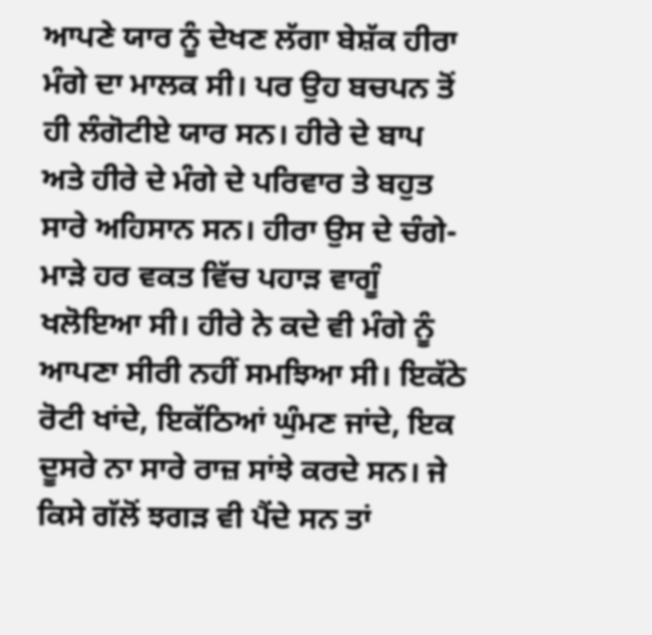ਆਪਣੇ ਯਾਰ ਨੂੰ ਦੇਖਣ ਲੱਗਾ ਬੇਸ਼ੱਕ ਹੀਰਾ ਮੰਗੇ ਦਾ ਮਾਲਕ ਸੀ। ਪਰ ਉਹ ਬਚਪਨ ਤੋਂ ਹੀ ਲੰਗੋਟੀਏ ਯਾਰ ਸਨ। ਹੀਰੇ ਦੇ ਬਾਪ ਅਤੇ ਹੀਰੇ ਦੇ ਮੰਗੇ ਦੇ ਪਰਿਵਾਰ ਤੇ ਬਹੁਤ ਸਾਰੇ ਅਹਿਸਾਨ ਸਨ। ਹੀਰਾ ਉਸ ਦੇ ਚੰਗੇ-ਮਾੜੇ ਹਰ ਵਕਤ ਵਿੱਚ ਪਹਾੜ ਵਾਗੂੰ ਖਲੋਇਆ ਸੀ। ਹੀਰੇ ਨੇ ਕਦੇ ਵੀ ਮੰਗੇ ਨੂੰ ਆਪਣਾ ਸੀਰੀ ਨਹੀਂ ਸਮਝਿਆ ਸੀ। ਇਕੱਠੇ ਰੋਟੀ ਖਾਂਦੇ, ਇਕੱਠਿਆਂ ਘੁੰਮਣ ਜਾਂਦੇ, ਇਕ ਦੂਸਰੇ ਨਾ ਸਾਰੇ ਰਾਜ਼ ਸਾਂਝੇ ਕਰਦੇ ਸਨ। ਜੇ ਕਿਸੇ ਗੱਲੋਂ ਝਗੜ ਵੀ ਪੈਂਦੇ ਸਨ ਤਾਂ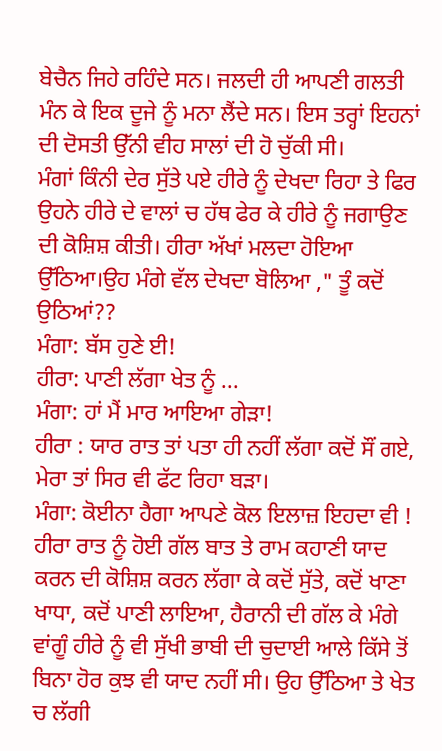ਬੇਚੈਨ ਜਿਹੇ ਰਹਿੰਦੇ ਸਨ। ਜਲਦੀ ਹੀ ਆਪਣੀ ਗਲਤੀ ਮੰਨ ਕੇ ਇਕ ਦੂਜੇ ਨੂੰ ਮਨਾ ਲੈਂਦੇ ਸਨ। ਇਸ ਤਰ੍ਹਾਂ ਇਹਨਾਂ ਦੀ ਦੋਸਤੀ ਉੱਨੀ ਵੀਹ ਸਾਲਾਂ ਦੀ ਹੋ ਚੁੱਕੀ ਸੀ।
ਮੰਗਾਂ ਕਿੰਨੀ ਦੇਰ ਸੁੱਤੇ ਪਏ ਹੀਰੇ ਨੂੰ ਦੇਖਦਾ ਰਿਹਾ ਤੇ ਫਿਰ ਉਹਨੇ ਹੀਰੇ ਦੇ ਵਾਲਾਂ ਚ ਹੱਥ ਫੇਰ ਕੇ ਹੀਰੇ ਨੂੰ ਜਗਾਉਣ ਦੀ ਕੋਸ਼ਿਸ਼ ਕੀਤੀ। ਹੀਰਾ ਅੱਖਾਂ ਮਲਦਾ ਹੋਇਆ ਉੱਠਿਆ।ਉਹ ਮੰਗੇ ਵੱਲ ਦੇਖਦਾ ਬੋਲਿਆ ," ਤੂੰ ਕਦੋਂ ਉਠਿਆਂ??
ਮੰਗਾ: ਬੱਸ ਹੁਣੇ ਈ!
ਹੀਰਾ: ਪਾਣੀ ਲੱਗਾ ਖੇਤ ਨੂੰ ...
ਮੰਗਾ: ਹਾਂ ਮੈਂ ਮਾਰ ਆਇਆ ਗੇੜਾ!
ਹੀਰਾ : ਯਾਰ ਰਾਤ ਤਾਂ ਪਤਾ ਹੀ ਨਹੀਂ ਲੱਗਾ ਕਦੋਂ ਸੌਂ ਗਏ, ਮੇਰਾ ਤਾਂ ਸਿਰ ਵੀ ਫੱਟ ਰਿਹਾ ਬੜਾ।
ਮੰਗਾ: ਕੋਈਨਾ ਹੈਗਾ ਆਪਣੇ ਕੋਲ ਇਲਾਜ਼ ਇਹਦਾ ਵੀ !
ਹੀਰਾ ਰਾਤ ਨੂੰ ਹੋਈ ਗੱਲ ਬਾਤ ਤੇ ਰਾਮ ਕਹਾਣੀ ਯਾਦ ਕਰਨ ਦੀ ਕੋਸ਼ਿਸ਼ ਕਰਨ ਲੱਗਾ ਕੇ ਕਦੋਂ ਸੁੱਤੇ, ਕਦੋਂ ਖਾਣਾ ਖਾਧਾ, ਕਦੋਂ ਪਾਣੀ ਲਾਇਆ, ਹੈਰਾਨੀ ਦੀ ਗੱਲ ਕੇ ਮੰਗੇ ਵਾਂਗੂੰ ਹੀਰੇ ਨੂੰ ਵੀ ਸੁੱਖੀ ਭਾਬੀ ਦੀ ਚੁਦਾਈ ਆਲੇ ਕਿੱਸੇ ਤੋਂ ਬਿਨਾ ਹੋਰ ਕੁਝ ਵੀ ਯਾਦ ਨਹੀਂ ਸੀ। ਉਹ ਉੱਠਿਆ ਤੇ ਖੇਤ ਚ ਲੱਗੀ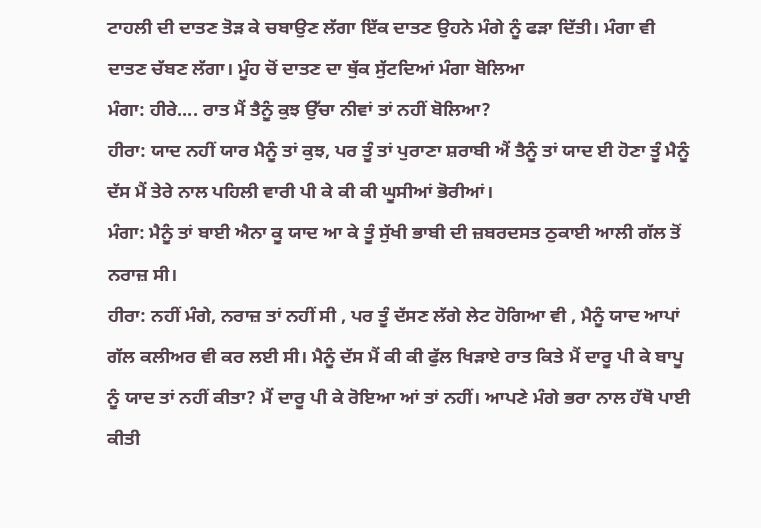ਟਾਹਲੀ ਦੀ ਦਾਤਣ ਤੋੜ ਕੇ ਚਬਾਉਣ ਲੱਗਾ ਇੱਕ ਦਾਤਣ ਉਹਨੇ ਮੰਗੇ ਨੂੰ ਫੜਾ ਦਿੱਤੀ। ਮੰਗਾ ਵੀ ਦਾਤਣ ਚੱਬਣ ਲੱਗਾ। ਮੂੰਹ ਚੋਂ ਦਾਤਣ ਦਾ ਥੁੱਕ ਸੁੱਟਦਿਆਂ ਮੰਗਾ ਬੋਲਿਆ
ਮੰਗਾ: ਹੀਰੇ.... ਰਾਤ ਮੈਂ ਤੈਨੂੰ ਕੁਝ ਉੱਚਾ ਨੀਵਾਂ ਤਾਂ ਨਹੀਂ ਬੋਲਿਆ?
ਹੀਰਾ: ਯਾਦ ਨਹੀਂ ਯਾਰ ਮੈਨੂੰ ਤਾਂ ਕੁਝ, ਪਰ ਤੂੰ ਤਾਂ ਪੁਰਾਣਾ ਸ਼ਰਾਬੀ ਐਂ ਤੈਨੂੰ ਤਾਂ ਯਾਦ ਈ ਹੋਣਾ ਤੂੰ ਮੈਨੂੰ ਦੱਸ ਮੈਂ ਤੇਰੇ ਨਾਲ ਪਹਿਲੀ ਵਾਰੀ ਪੀ ਕੇ ਕੀ ਕੀ ਘੂਸੀਆਂ ਭੋਰੀਆਂ।
ਮੰਗਾ: ਮੈਨੂੰ ਤਾਂ ਬਾਈ ਐਨਾ ਕੂ ਯਾਦ ਆ ਕੇ ਤੂੰ ਸੁੱਖੀ ਭਾਬੀ ਦੀ ਜ਼ਬਰਦਸਤ ਠੁਕਾਈ ਆਲੀ ਗੱਲ ਤੋਂ ਨਰਾਜ਼ ਸੀ।
ਹੀਰਾ: ਨਹੀਂ ਮੰਗੇ, ਨਰਾਜ਼ ਤਾਂ ਨਹੀਂ ਸੀ , ਪਰ ਤੂੰ ਦੱਸਣ ਲੱਗੇ ਲੇਟ ਹੋਗਿਆ ਵੀ , ਮੈਨੂੰ ਯਾਦ ਆਪਾਂ ਗੱਲ ਕਲੀਅਰ ਵੀ ਕਰ ਲਈ ਸੀ। ਮੈਨੂੰ ਦੱਸ ਮੈਂ ਕੀ ਕੀ ਫੁੱਲ ਖਿੜਾਏ ਰਾਤ ਕਿਤੇ ਮੈਂ ਦਾਰੂ ਪੀ ਕੇ ਬਾਪੂ ਨੂੰ ਯਾਦ ਤਾਂ ਨਹੀਂ ਕੀਤਾ? ਮੈਂ ਦਾਰੂ ਪੀ ਕੇ ਰੋਇਆ ਆਂ ਤਾਂ ਨਹੀਂ। ਆਪਣੇ ਮੰਗੇ ਭਰਾ ਨਾਲ ਹੱਥੋ ਪਾਈ ਕੀਤੀ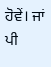ਹੋਵੇਂ। ਜਾਂ ਪੀ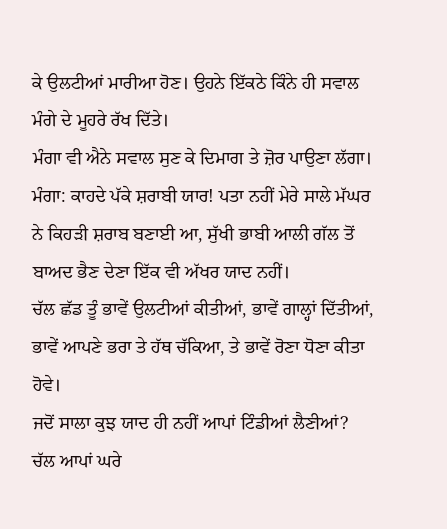ਕੇ ਉਲਟੀਆਂ ਮਾਰੀਆ ਹੋਣ। ਉਹਨੇ ਇੱਕਠੇ ਕਿੰਨੇ ਹੀ ਸਵਾਲ ਮੰਗੇ ਦੇ ਮੂਹਰੇ ਰੱਖ ਦਿੱਤੇ।
ਮੰਗਾ ਵੀ ਐਨੇ ਸਵਾਲ ਸੁਣ ਕੇ ਦਿਮਾਗ ਤੇ ਜ਼ੋਰ ਪਾਉਣਾ ਲੱਗਾ।
ਮੰਗਾ: ਕਾਹਦੇ ਪੱਕੇ ਸ਼ਰਾਬੀ ਯਾਰ! ਪਤਾ ਨਹੀਂ ਮੇਰੇ ਸਾਲੇ ਮੱਘਰ ਨੇ ਕਿਹੜੀ ਸ਼ਰਾਬ ਬਣਾਈ ਆ, ਸੁੱਖੀ ਭਾਬੀ ਆਲੀ ਗੱਲ ਤੋਂ ਬਾਅਦ ਭੈਣ ਦੇਣਾ ਇੱਕ ਵੀ ਅੱਖਰ ਯਾਦ ਨਹੀਂ।
ਚੱਲ ਛੱਡ ਤੂੰ ਭਾਵੇਂ ਉਲਟੀਆਂ ਕੀਤੀਆਂ, ਭਾਵੇਂ ਗਾਲ੍ਹਾਂ ਦਿੱਤੀਆਂ, ਭਾਵੇਂ ਆਪਣੇ ਭਰਾ ਤੇ ਹੱਥ ਚੱਕਿਆ, ਤੇ ਭਾਵੇਂ ਰੋਣਾ ਧੋਣਾ ਕੀਤਾ ਹੋਵੇ।
ਜਦੋਂ ਸਾਲਾ ਕੁਝ ਯਾਦ ਹੀ ਨਹੀਂ ਆਪਾਂ ਟਿੰਡੀਆਂ ਲੈਣੀਆਂ?
ਚੱਲ ਆਪਾਂ ਘਰੇ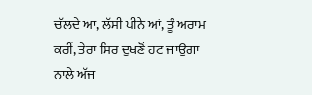ਚੱਲਦੇ ਆ, ਲੱਸੀ ਪੀਨੇ ਆਂ, ਤੂੰ ਅਰਾਮ ਕਰੀਂ, ਤੇਰਾ ਸਿਰ ਦੁਖਣੋਂ ਹਟ ਜਾਉਗਾ ਨਾਲੇ ਅੱਜ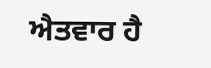ਐਤਵਾਰ ਹੈ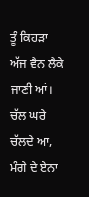ਤੂੰ ਕਿਹੜਾ ਅੱਜ ਵੈਨ ਲੈਕੇ ਜਾਣੀ ਆਂ।
ਚੱਲ ਘਰੇ ਚੱਲਦੇ ਆ,
ਮੰਗੇ ਦੇ ਏਨਾ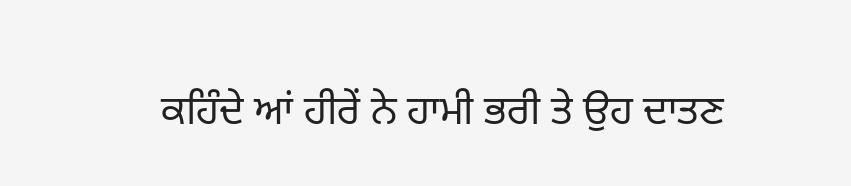ਕਹਿੰਦੇ ਆਂ ਹੀਰੇਂ ਨੇ ਹਾਮੀ ਭਰੀ ਤੇ ਉਹ ਦਾਤਣ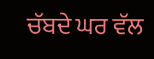ਚੱਬਦੇ ਘਰ ਵੱਲ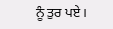ਨੂੰ ਤੁਰ ਪਏ।